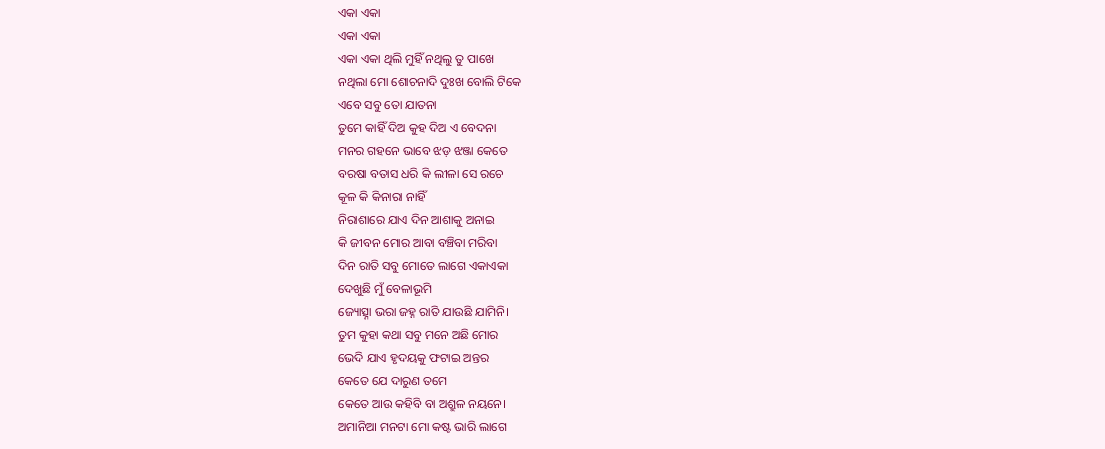ଏକା ଏକା
ଏକା ଏକା
ଏକା ଏକା ଥିଲି ମୁହିଁ ନଥିଲୁ ତୁ ପାଖେ
ନଥିଲା ମୋ ଶୋଚନାଦି ଦୁଃଖ ବୋଲି ଟିକେ
ଏବେ ସବୁ ତୋ ଯାତନା
ତୁମେ କାହିଁ ଦିଅ କୁହ ଦିଅ ଏ ବେଦନା
ମନର ଗହନେ ଭାବେ ଝଡ଼ ଝଞ୍ଜା କେତେ
ବରଷା ବତାସ ଧରି କି ଲୀଳା ସେ ରଚେ
କୂଳ କି କିନାରା ନାହିଁ
ନିରାଶାରେ ଯାଏ ଦିନ ଆଶାକୁ ଅନାଇ
କି ଜୀବନ ମୋର ଆବା ବଞ୍ଚିବା ମରିବା
ଦିନ ରାତି ସବୁ ମୋତେ ଲାଗେ ଏକାଏକା
ଦେଖୁଛି ମୁଁ ବେଳାଭୂମି
ଜ୍ୟୋତ୍ସ୍ନା ଭରା ଜହ୍ନ ରାତି ଯାଉଛି ଯାମିନି।
ତୁମ କୁହା କଥା ସବୁ ମନେ ଅଛି ମୋର
ଭେଦି ଯାଏ ହୃଦୟକୁ ଫଟାଇ ଅନ୍ତର
କେତେ ଯେ ଦାରୁଣ ତମେ
କେତେ ଆଉ କହିବି ବା ଅଶ୍ରୁଳ ନୟନେ।
ଅମାନିଆ ମନଟା ମୋ କଷ୍ଟ ଭାରି ଲାଗେ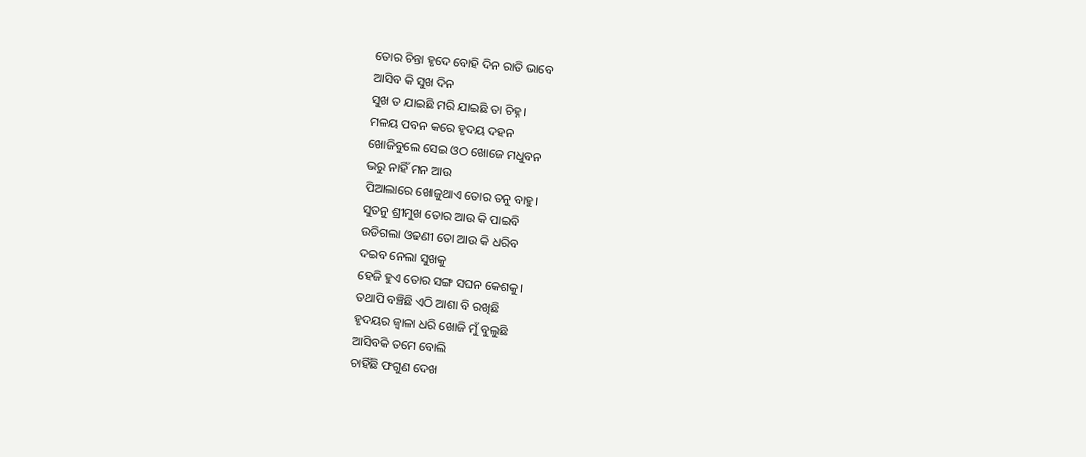ତୋର ଚିନ୍ତା ହୃଦେ ବୋହି ଦିନ ରାତି ଭାବେ
ଆସିବ କି ସୁଖ ଦିନ
ସୁଖ ତ ଯାଇଛି ମରି ଯାଇଛି ତା ଚିହ୍ନ।
ମଳୟ ପବନ କରେ ହୃଦୟ ଦହନ
ଖୋଜିବୁଲେ ସେଇ ଓଠ ଖୋଜେ ମଧୁବନ
ଭରୁ ନାହିଁ ମନ ଆଉ
ପିଆଲାରେ ଖୋଜୁଥାଏ ତୋର ତନୁ ବାହୁ।
ସୁତନୁ ଶ୍ରୀମୁଖ ତୋର ଆଉ କି ପାଇବି
ଉଡିଗଲା ଓଢଣୀ ତୋ ଆଉ କି ଧରିବ
ଦଇବ ନେଲା ସୁଖକୁ
ହେଜି ହୁଏ ତୋର ସଙ୍ଗ ସଘନ କେଶକୁ।
ତଥାପି ବଞ୍ଚିଛି ଏଠି ଆଶା ବି ରଖିଛି
ହୃଦୟର ଜ୍ୱାଳା ଧରି ଖୋଜି ମୁଁ ବୁଲୁଛି
ଆସିବକି ତମେ ବୋଲି
ଚାହିଁଛି ଫଗୁଣ ଦେଖ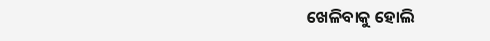ଖେଳିବାକୁ ହୋଲି